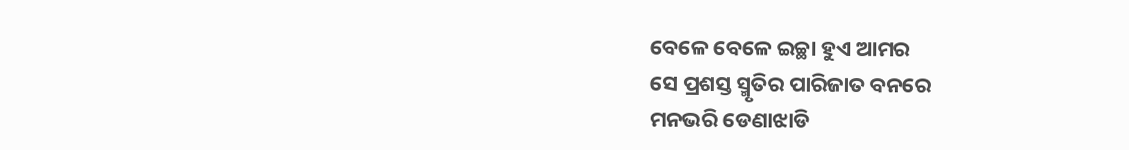ବେଳେ ବେଳେ ଇଚ୍ଛା ହୁଏ ଆମର
ସେ ପ୍ରଶସ୍ତ ସ୍ମୃତିର ପାରିଜାତ ବନରେ
ମନଭରି ଡେଣାଝାଡି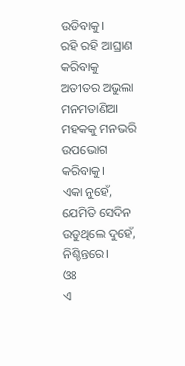ଉଡିବାକୁ।
ରହି ରହି ଆଘ୍ରାଣ କରିବାକୁ
ଅତୀତର ଅଭୁଲା
ମନମତାଣିଆ
ମହକକୁ ମନଭରି
ଉପଭୋଗ କରିବାକୁ।
ଏକା ନୁହେଁ,
ଯେମିତି ସେଦିନ
ଉଡୁଥିଲେ ଦୁହେଁ,
ନିଶ୍ଚିନ୍ତରେ।
ଓଃ
ଏ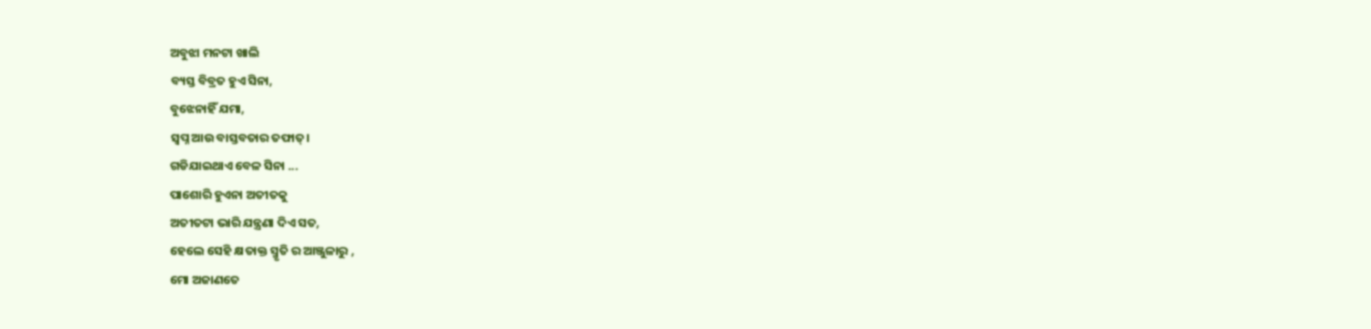ଅବୁଝା ମନଟା ଖାଲି
ବ୍ୟସ୍ତ ବିବ୍ରତ ହୁଏ ସିନା,
ବୁଝେନାହିଁ ଯମା,
ସ୍ଵପ୍ନ ଆଉ ବାସ୍ତବତାର ତଫାତ୍।
ଗଡିଯାଇଥାଏ ବେଳ ସିନା ...
ପାଶୋରି ହୁଏନା ଅତୀତକୁ
ଅତୀତଟା ଭାରି ଯନ୍ତ୍ରଣା ଦିଏ ସତ,
ହେଲେ ସେହି କ୍ଷତାକ୍ତ ସ୍ମୃତି ର ଆଞ୍ଜୁଳାରୁ ,
ମୋ ଅଜାଣତେ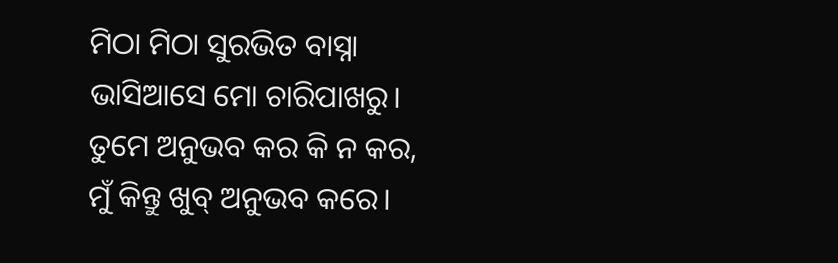ମିଠା ମିଠା ସୁରଭିତ ବାସ୍ନା
ଭାସିଆସେ ମୋ ଚାରିପାଖରୁ।
ତୁମେ ଅନୁଭବ କର କି ନ କର,
ମୁଁ କିନ୍ତୁ ଖୁବ୍ ଅନୁଭବ କରେ।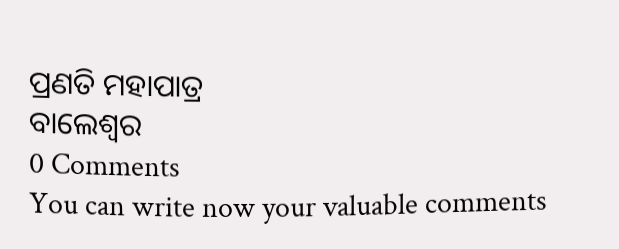ପ୍ରଣତି ମହାପାତ୍ର
ବାଲେଶ୍ଵର
0 Comments
You can write now your valuable comments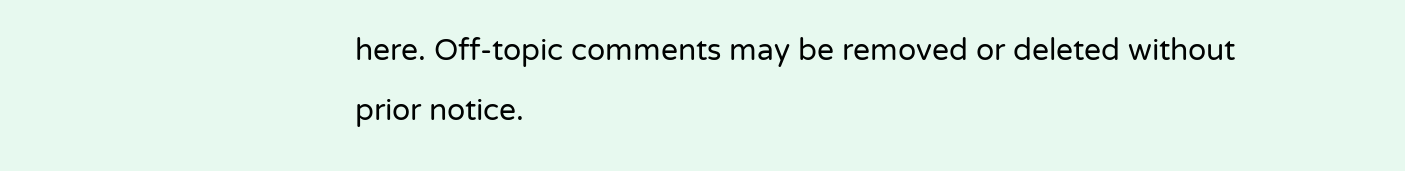here. Off-topic comments may be removed or deleted without prior notice.